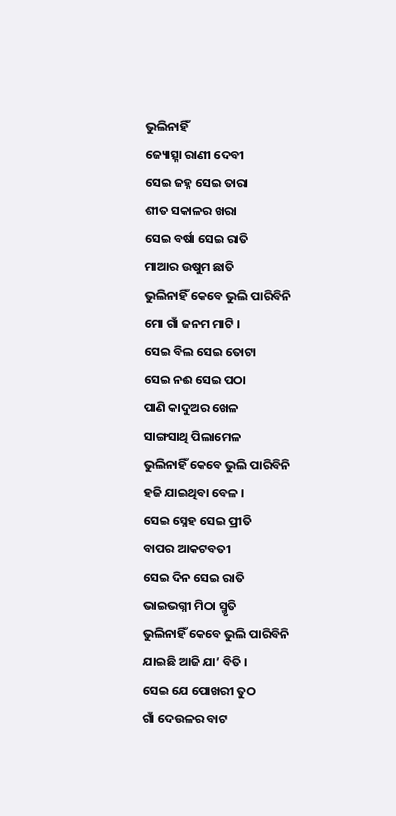ଭୁଲିନାହିଁ
ଜ୍ୟୋତ୍ସ୍ନା ରାଣୀ ଦେବୀ
ସେଇ ଜହ୍ନ ସେଇ ତାରା
ଶୀତ ସକାଳର ଖରା
ସେଇ ବର୍ଷା ସେଇ ରାତି
ମାଆର ଉଷୁମ ଛାତି
ଭୁଲିନାହିଁ କେବେ ଭୁଲି ପାରିବିନି
ମୋ ଗାଁ ଜନମ ମାଟି ।
ସେଇ ବିଲ ସେଇ ତୋଟା
ସେଇ ନଈ ସେଇ ପଠା
ପାଣି କାଦୁଅର ଖେଳ
ସାଙ୍ଗସାଥି ପିଲାମେଳ
ଭୁଲିନାହିଁ କେବେ ଭୁଲି ପାରିବିନି
ହଜି ଯାଇଥିବା ବେଳ ।
ସେଇ ସ୍ନେହ ସେଇ ପ୍ରୀତି
ବାପର ଆକଟବତୀ
ସେଇ ଦିନ ସେଇ ରାତି
ଭାଇଭଗ୍ନୀ ମିଠା ସ୍ମୃତି
ଭୁଲିନାହିଁ କେବେ ଭୁଲି ପାରିବିନି
ଯାଇଛି ଆଜି ଯା’ ବିତି ।
ସେଇ ଯେ ପୋଖରୀ ତୁଠ
ଗାଁ ଦେଉଳର ବାଟ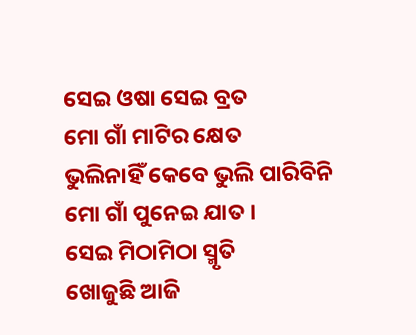ସେଇ ଓଷା ସେଇ ବ୍ରତ
ମୋ ଗାଁ ମାଟିର କ୍ଷେତ
ଭୁଲିନାହିଁ କେବେ ଭୁଲି ପାରିବିନି
ମୋ ଗାଁ ପୁନେଇ ଯାତ ।
ସେଇ ମିଠାମିଠା ସ୍ମୃତି
ଖୋଜୁଛି ଆଜି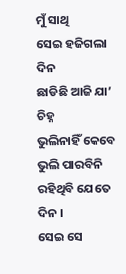ମୁଁ ସାଥି
ସେଇ ହଜିଗଲା ଦିନ
ଛାଡିଛି ଆଜି ଯା’ ଚିହ୍ନ
ଭୁଲିନାହିଁ କେବେ ଭୁଲି ପାରବିନି
ରହିଥିବି ଯେତେ ଦିନ ।
ସେଇ ସେ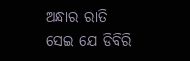ଅନ୍ଧାର ରାତି
ସେଇ ଯେ ଡିବିରି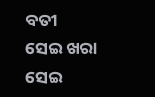ବତୀ
ସେଇ ଖରା ସେଇ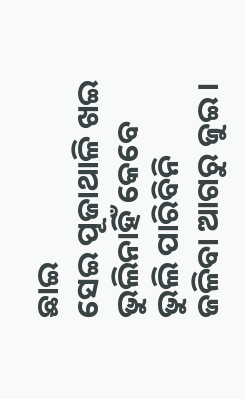ଛାଇ
ସେଇ ପୂଜାଥାଳି ଖଇ
ଭୁଲିନାହିଁ କେବେ ଭୁଲି ପାରିବିନି
ଜଳିବା ଆଗରୁ ଜୁଇ ।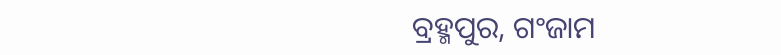ବ୍ରହ୍ମପୁର, ଗଂଜାମ